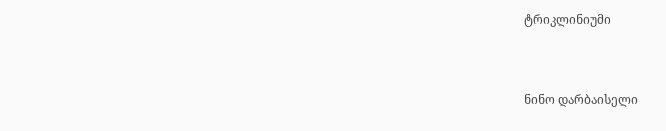ტრიკლინიუმი


ნინო დარბაისელი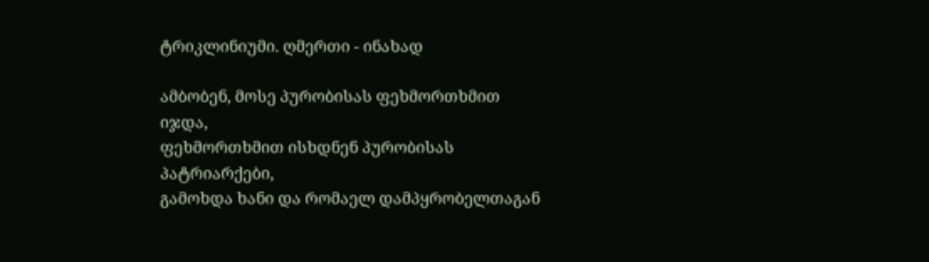ტრიკლინიუმი. ღმერთი - ინახად

ამბობენ, მოსე პურობისას ფეხმორთხმით იჯდა,
ფეხმორთხმით ისხდნენ პურობისას პატრიარქები,
გამოხდა ხანი და რომაელ დამპყრობელთაგან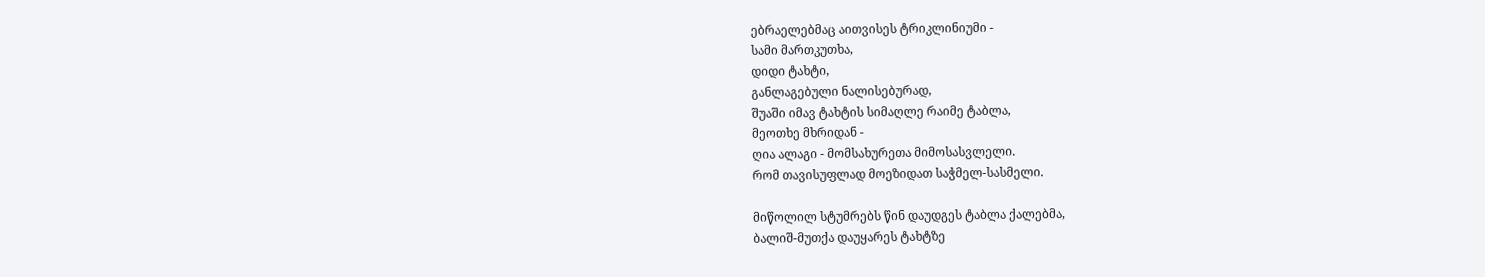ებრაელებმაც აითვისეს ტრიკლინიუმი -
სამი მართკუთხა,
დიდი ტახტი,
განლაგებული ნალისებურად,
შუაში იმავ ტახტის სიმაღლე რაიმე ტაბლა,
მეოთხე მხრიდან -
ღია ალაგი - მომსახურეთა მიმოსასვლელი.
რომ თავისუფლად მოეზიდათ საჭმელ-სასმელი.

მიწოლილ სტუმრებს წინ დაუდგეს ტაბლა ქალებმა,
ბალიშ-მუთქა დაუყარეს ტახტზე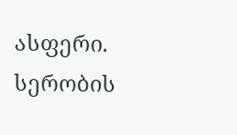ასფერი.
სერობის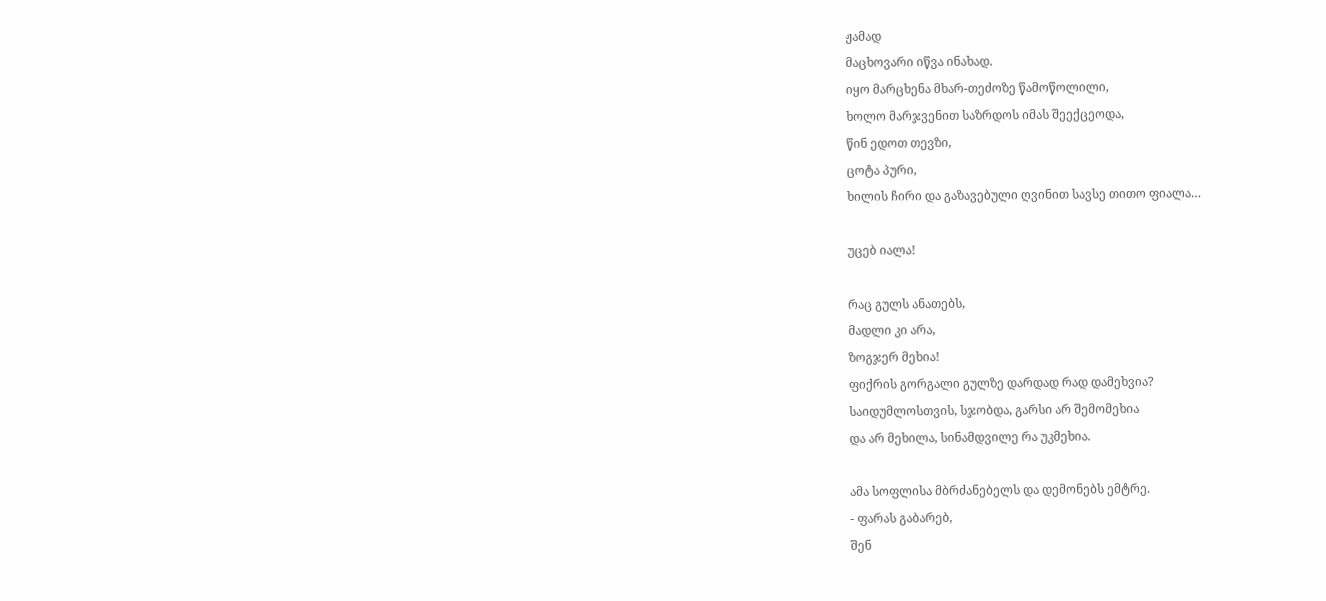ჟამად
მაცხოვარი იწვა ინახად.
იყო მარცხენა მხარ-თეძოზე წამოწოლილი,
ხოლო მარჯვენით საზრდოს იმას შეექცეოდა,
წინ ედოთ თევზი,
ცოტა პური,
ხილის ჩირი და გაზავებული ღვინით სავსე თითო ფიალა…

უცებ იალა!

რაც გულს ანათებს,
მადლი კი არა,
ზოგჯერ მეხია!
ფიქრის გორგალი გულზე დარდად რად დამეხვია?
საიდუმლოსთვის, სჯობდა, გარსი არ შემომეხია
და არ მეხილა, სინამდვილე რა უკმეხია.

ამა სოფლისა მბრძანებელს და დემონებს ემტრე.
- ფარას გაბარებ,
შენ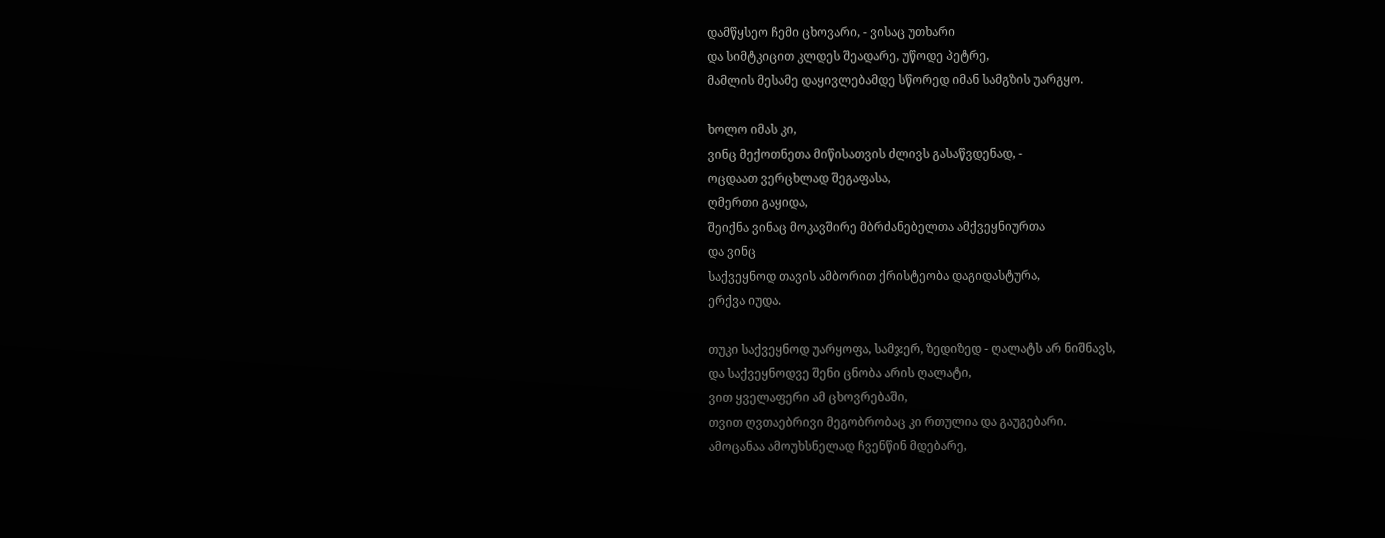დამწყსეო ჩემი ცხოვარი, - ვისაც უთხარი
და სიმტკიცით კლდეს შეადარე, უწოდე პეტრე,
მამლის მესამე დაყივლებამდე სწორედ იმან სამგზის უარგყო.

ხოლო იმას კი,
ვინც მექოთნეთა მიწისათვის ძლივს გასაწვდენად, -
ოცდაათ ვერცხლად შეგაფასა,
ღმერთი გაყიდა,
შეიქნა ვინაც მოკავშირე მბრძანებელთა ამქვეყნიურთა
და ვინც
საქვეყნოდ თავის ამბორით ქრისტეობა დაგიდასტურა,
ერქვა იუდა.

თუკი საქვეყნოდ უარყოფა, სამჯერ, ზედიზედ - ღალატს არ ნიშნავს,
და საქვეყნოდვე შენი ცნობა არის ღალატი,
ვით ყველაფერი ამ ცხოვრებაში,
თვით ღვთაებრივი მეგობრობაც კი რთულია და გაუგებარი.
ამოცანაა ამოუხსნელად ჩვენწინ მდებარე,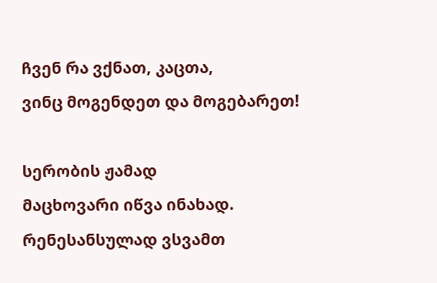ჩვენ რა ვქნათ, კაცთა,
ვინც მოგენდეთ და მოგებარეთ!

სერობის ჟამად
მაცხოვარი იწვა ინახად.
რენესანსულად ვსვამთ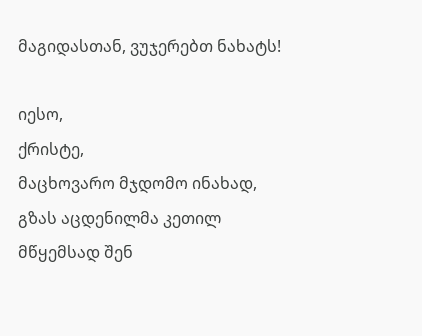მაგიდასთან, ვუჯერებთ ნახატს!

იესო,
ქრისტე,
მაცხოვარო მჯდომო ინახად,
გზას აცდენილმა კეთილ მწყემსად შენ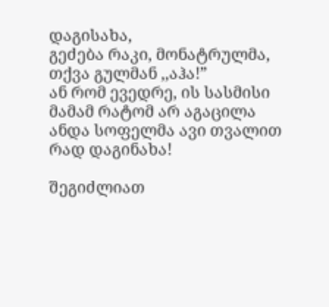დაგისახა,
გეძება რაკი, მონატრულმა, თქვა გულმან ,,აჰა!”
ან რომ ევედრე, ის სასმისი მამამ რატომ არ აგაცილა
ანდა სოფელმა ავი თვალით
რად დაგინახა!

შეგიძლიათ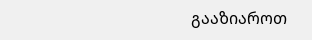გააზიაროთ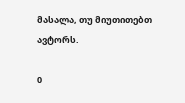მასალა, თუ მიუთითებთ ავტორს.

0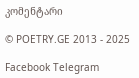კომენტარი

© POETRY.GE 2013 - 2025

Facebook Telegram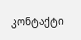კონტაქტი